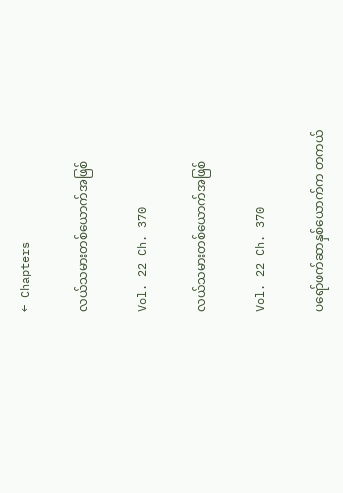← Chapters

လယ်သမားတစ်ယောက်အဖြစ်

Vol. 22 Ch. 370

လယ်သမားတစ်ယောက်အဖြစ်

Vol. 22 Ch. 370

ပရော်ဖက်ဆာနှစ်ယောက်က တကယ်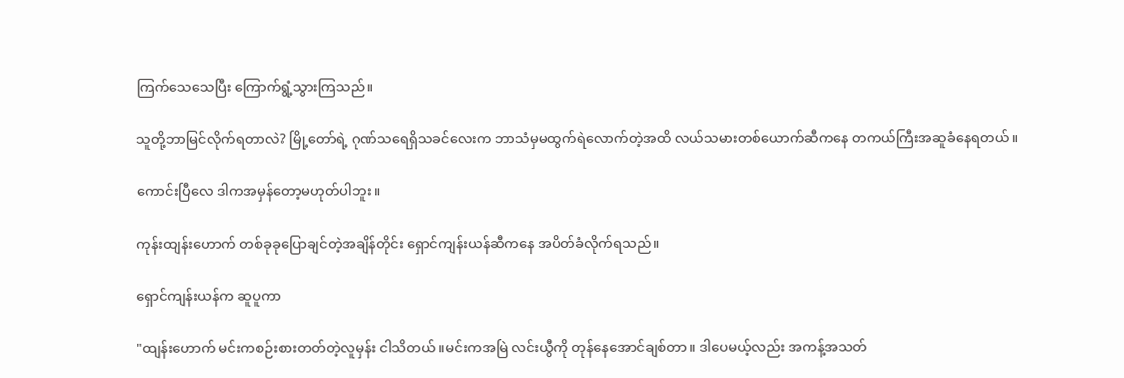ကြက်သေသေပြီး ကြောက်ရွံ့သွားကြသည်။

သူတို့ဘာမြင်လိုက်ရတာလဲ? မြို့တော်ရဲ့ ဂုဏ်သရေရှိသခင်လေးက ဘာသံမှမထွက်ရဲလောက်တဲ့အထိ လယ်သမားတစ်ယောက်ဆီကနေ တကယ်ကြီးအဆူခံနေရတယ်။

ကောင်းပြီလေ ဒါကအမှန်တော့မဟုတ်ပါဘူး။

ကုန်းထျန်းဟောက် တစ်ခုခုပြောချင်တဲ့အချိန်တိုင်း ရှောင်ကျန်းယန်ဆီကနေ အပိတ်ခံလိုက်ရသည်။

ရှောင်ကျန်းယန်က ဆူပူကာ

"ထျန်းဟောက် မင်းကစဉ်းစားတတ်တဲ့လူမှန်း ငါသိတယ်။မင်းကအမြဲ လင်းယွီကို တုန်နေအောင်ချစ်တာ။ ဒါပေမယ့်လည်း အကန့်အသတ်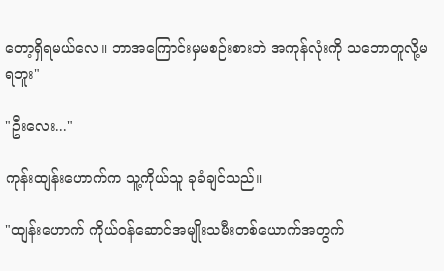တော့ရှိရမယ်လေ။ ဘာအကြောင်းမှမစဉ်းစားဘဲ အကုန်လုံးကို သဘောတူလို့မရဘူး"

"ဦးလေး..."

ကုန်းထျန်းဟောက်က သူ့ကိုယ်သူ ခုခံချင်သည်။

"ထျန်းဟောက် ကိုယ်ဝန်ဆောင်အမျိုးသမီးတစ်ယောက်အတွက်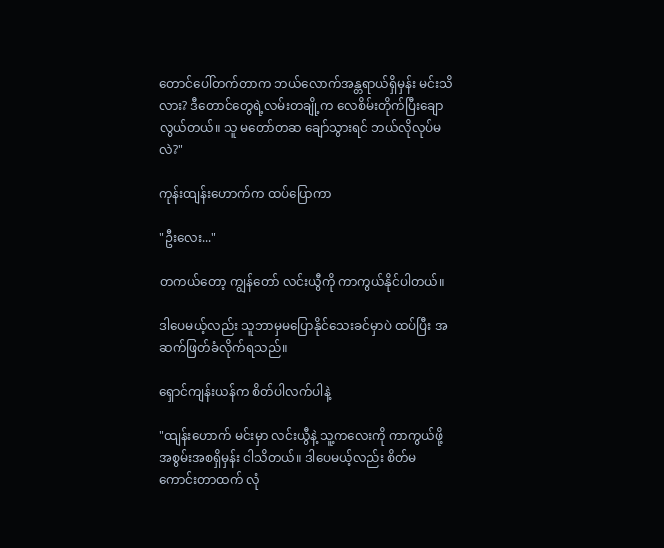တောင်ပေါ်တက်တာက ဘယ်လောက်အန္တရာယ်ရှိမှန်း မင်းသိလား? ဒီတောင်တွေရဲ့လမ်းတချို့က လေစိမ်းတိုက်ပြီးချောလွယ်တယ်။ သူ မတော်တဆ ချော်သွားရင် ဘယ်လိုလုပ်မလဲ?"

ကုန်းထျန်းဟောက်က ထပ်ပြောကာ

"ဦးလေး..."

တကယ်တော့ ကျွန်တော် လင်းယွီကို ကာကွယ်နိုင်ပါတယ်။

ဒါပေမယ့်လည်း သူဘာမှမပြောနိုင်သေးခင်မှာပဲ ထပ်ပြီး အဆက်ဖြတ်ခံလိုက်ရသည်။

ရှောင်ကျန်းယန်က စိတ်ပါလက်ပါနဲ့

"ထျန်းဟောက် မင်းမှာ လင်းယွီနဲ့ သူ့‌ကလေးကို ကာကွယ်ဖို့ အစွမ်းအစရှိမှန်း ငါသိတယ်။ ဒါပေမယ့်လည်း စိတ်မကောင်းတာထက် လုံ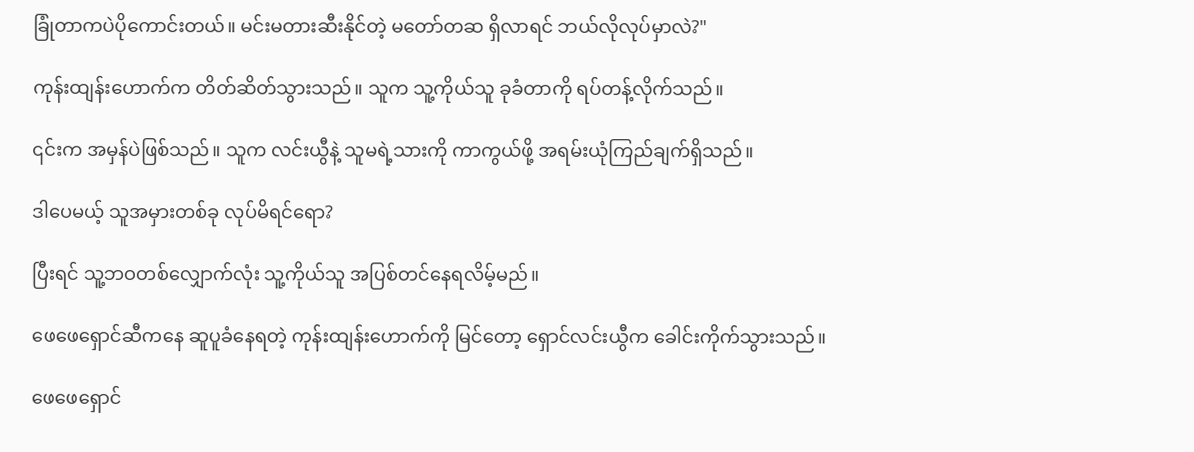ခြုံတာကပဲပိုကောင်းတယ်။ မင်းမတားဆီးနိုင်တဲ့ မတော်တဆ ရှိလာရင် ဘယ်လိုလုပ်မှာလဲ?"

ကုန်းထျန်းဟောက်က တိတ်ဆိတ်သွားသည်။ သူက သူ့ကိုယ်သူ ခုခံတာကို ရပ်တန့်လိုက်သည်။

၎င်းက အမှန်ပဲဖြစ်သည်။ သူက လင်းယွီနဲ့ သူမရဲ့သားကို ကာကွယ်ဖို့ အရမ်းယုံကြည်ချက်ရှိသည်။

ဒါပေမယ့် သူအမှားတစ်ခု လုပ်မိရင်ရော?

ပြီးရင် သူ့ဘဝတစ်လျှောက်လုံး သူ့ကိုယ်သူ အပြစ်တင်နေရလိမ့်မည်။

ဖေဖေရှောင်ဆီကနေ ဆူပူခံနေရတဲ့ ကုန်းထျန်းဟောက်ကို မြင်တော့ ရှောင်လင်းယွီက ခေါင်းကိုက်သွားသည်။

ဖေဖေရှောင်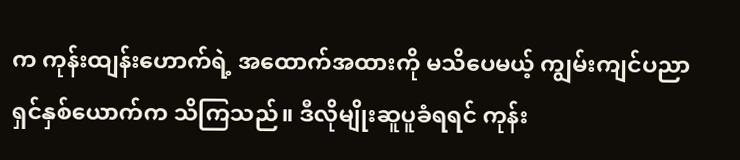က ကုန်းထျန်းဟောက်ရဲ့ အထောက်အထားကို မသိပေမယ့် ကျွမ်းကျင်ပညာရှင်နှစ်ယောက်က သိကြသည်။ ဒီလိုမျိုးဆူပူခံရရင် ကုန်း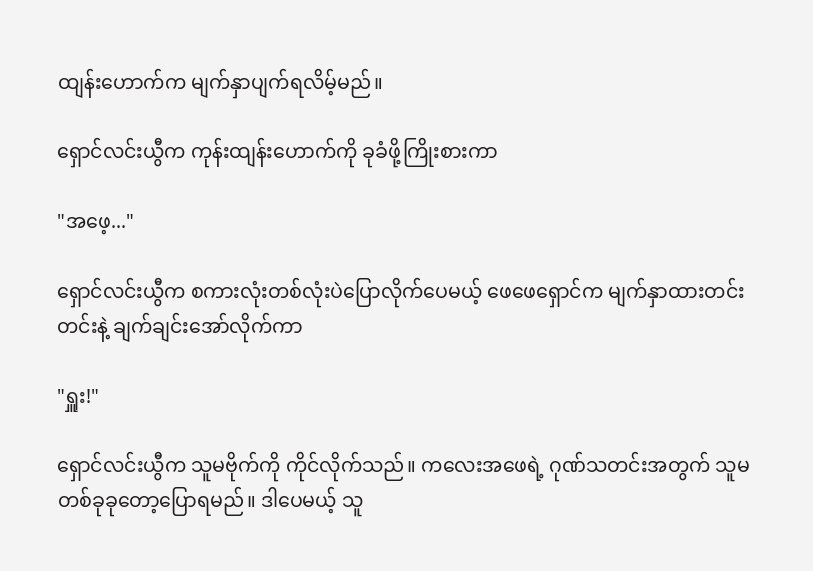ထျန်းဟောက်က မျက်နှာပျက်ရလိမ့်မည်။

ရှောင်လင်းယွီက ကုန်းထျန်းဟောက်ကို ခုခံဖို့ကြိုးစားကာ

"အဖေ့..."

ရှောင်လင်းယွီက စကားလုံးတစ်လုံးပဲပြောလိုက်ပေမယ့် ဖေဖေရှောင်က မျက်နှာထားတင်းတင်းနဲ့ ချက်ချင်းအော်လိုက်ကာ

"ရှူး!"

ရှောင်လင်းယွီက သူမဗိုက်ကို ကိုင်လိုက်သည်။ ကလေးအဖေရဲ့ ဂုဏ်သတင်းအတွက် သူမ တစ်ခုခုတော့ပြောရမည်။ ဒါပေမယ့် သူ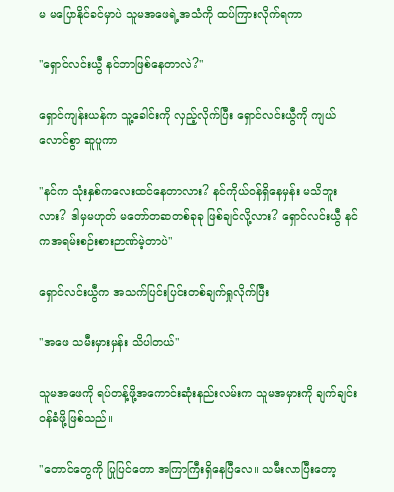မ မပြောနိုင်ခင်မှာပဲ သူမအဖေရဲ့အသံကို ထပ်ကြားလိုက်ရကာ

"ရှောင်လင်းယွီ နင်ဘာဖြစ်နေတာလဲ?"

ရှောင်ကျန်းယန်က သူ့ခေါင်းကို လှည့်လိုက်ပြီး ရှောင်လင်းယွီကို ကျယ်လောင်စွာ ဆူပူကာ

"နင်က သုံးနှစ်ကလေးထင်နေတာလား? နင်ကိုယ်ဝန်ရှိနေမှန်း မသိဘူးလား? ဒါမှမဟုတ် မတော်တဆတစ်ခုခု ဖြစ်ချင်လို့လား? ရှောင်လင်းယွီ နင်ကအရမ်းစဉ်းစားဉာဏ်မဲ့တာပဲ"

ရှောင်လင်းယွီက အသက်ပြင်းပြင်းတစ်ချက်ရှုလိုက်ပြီး

"အဖေ သမီးမှားမှန်း သိပါတယ်"

သူမအဖေကို ရပ်တန့်ဖို့အကောင်းဆုံးနည်းလမ်းက သူမအမှားကို ချက်ချင်းဝန်ခံဖို့ဖြစ်သည်။

"တောင်တွေကို ပြုပြင်တော အကြာကြီးရှိနေပြီလေ။ သမီးလာပြီးတော့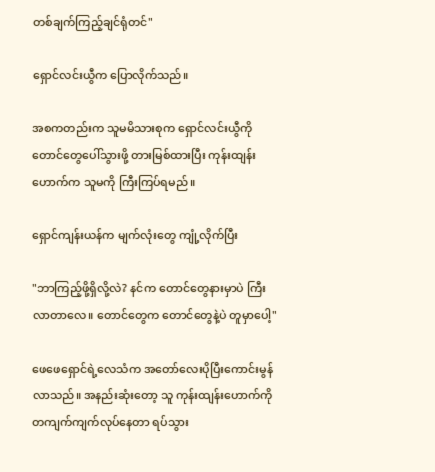တစ်ချက်ကြည့်ချင်ရုံတင်"

ရှောင်လင်းယွီက ပြောလိုက်သည်။

အစကတည်းက သူမမိသားစုက ရှောင်လင်းယွီကို တောင်တွေပေါ်သွားဖို့ တားမြစ်ထားပြီး ကုန်းထျန်းဟောက်က သူမကို ကြီးကြပ်ရမည်။

ရှောင်ကျန်းယန်က မျက်လုံးတွေ ကျုံ့လိုက်ပြီး

"ဘာကြည့်ဖို့ရှိလို့လဲ? နင်က တောင်တွေနားမှာပဲ ကြီးလာတာလေ။ တောင်တွေက တောင်တွေနဲ့ပဲ တူမှာပေါ့"

ဖေဖေရှောင်ရဲ့လေသံက အတော်လေးပိုပြီးကောင်းမွန်လာသည်။ အနည်းဆုံးတော့ သူ ကုန်းထျန်းဟောက်ကို တကျက်ကျက်လုပ်နေတာ ရပ်သွား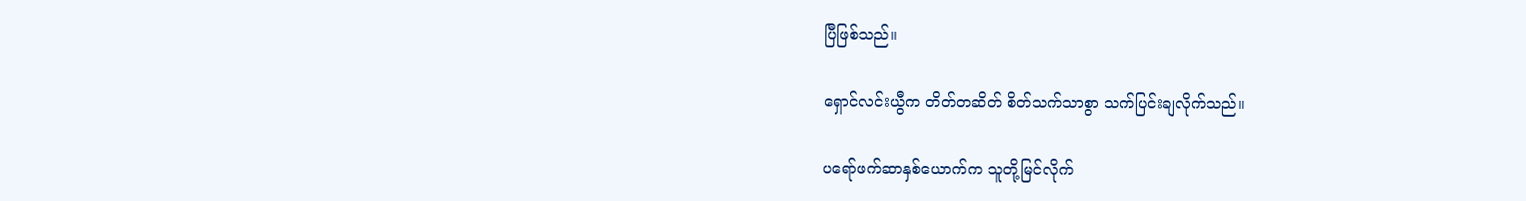ပြီဖြစ်သည်။

ရှောင်လင်းယွီက တိတ်တဆိတ် စိတ်သက်သာစွာ သက်ပြင်းချလိုက်သည်။

ပရော်ဖက်ဆာနှစ်ယောက်က သူတို့မြင်လိုက်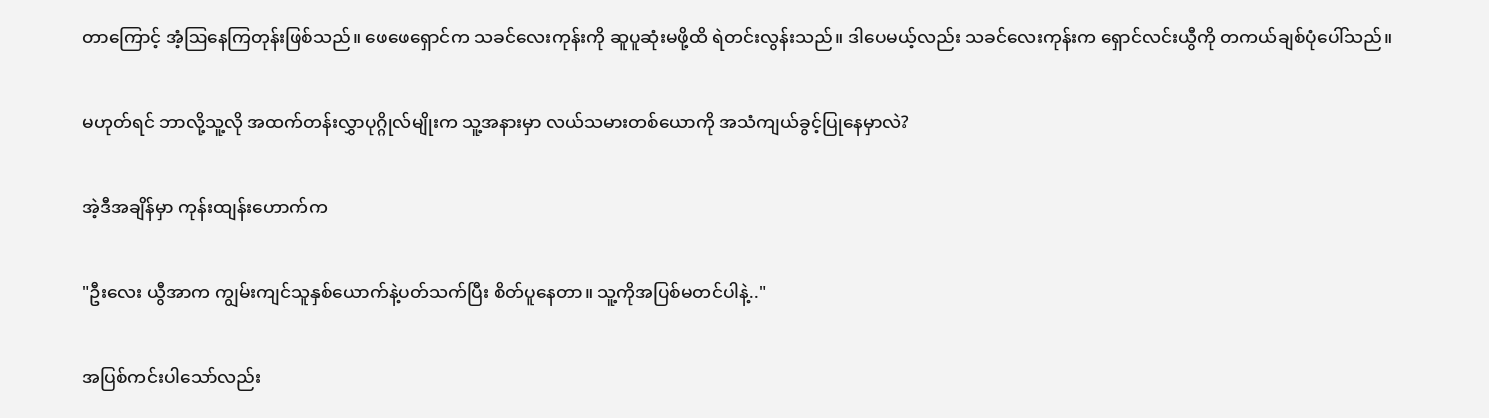တာ‌ကြောင့် အံ့ဩနေကြတုန်းဖြစ်သည်။ ဖေဖေရှောင်က သခင်လေးကုန်းကို ဆူပူဆုံးမဖို့ထိ ရဲတင်းလွန်းသည်။ ဒါပေမယ့်လည်း သခင်လေးကုန်းက ရှောင်လင်းယွီကို တကယ်ချစ်ပုံပေါ်သည်။

မဟုတ်ရင် ဘာလို့သူ့လို အထက်တန်းလွှာပုဂ္ဂိုလ်မျိုးက သူ့အနားမှာ လယ်သမားတစ်ယောကို အသံကျယ်ခွင့်ပြုနေမှာလဲ?

အဲ့ဒီအချိန်မှာ ကုန်းထျန်းဟောက်က

"ဦးလေး ယွီအာက ကျွမ်းကျင်သူနှစ်ယောက်နဲ့ပတ်သက်ပြီး စိတ်ပူနေတာ။ သူ့ကိုအပြစ်မတင်ပါနဲ့.."

အပြစ်ကင်းပါသော်လည်း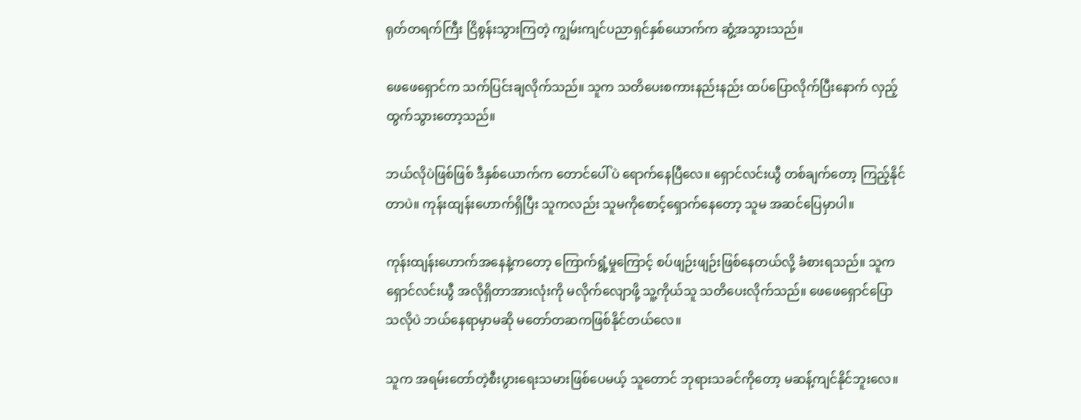ရုတ်တရက်ကြီး ငြိစွန်းသွားကြတဲ့ ကျွမ်းကျင်ပညာရှင်နှစ်ယောက်က ဆွံ့အသွားသည်။

ဖေဖေရှောင်က သက်ပြင်းချလိုက်သည်။ သူက သတိပေးစကားနည်းနည်း ထပ်ပြောလိုက်ပြီးနောက် လှည့်ထွက်သွားတော့သည်။

ဘယ်လိုပဲဖြစ်ဖြစ် ဒီနှစ်ယောက်က တောင်ပေါ်ပဲ ရောက်နေပြီလေ။ ရှောင်လင်းယွီ တစ်ချက်တော့ ကြည့်နိုင်တာပဲ။ ကုန်းထျန်းဟောက်ရှိပြီး သူကလည်း သူမကိုစောင့်ရှောက်နေတော့ သူမ အဆင်ပြေမှာပါ။

ကုန်းထျန်းဟောက်အနေနဲ့ကတော့ ကြောက်ရွံ့မှုကြောင့် စပ်ဖျဉ်းဖျဉ်းဖြစ်နေတယ်လို့ ခံစားရသည်။ သူက ရှောင်လင်းယွီ အလိုရှိတာအားလုံးကို မလိုက်လျောဖို့ သူ့ကိုယ်သူ သတိပေးလိုက်သည်။ ဖေဖေရှောင်ပြောသလိုပဲ ဘယ်နေရာမှာမဆို မတော်တဆကဖြစ်နိုင်‌တယ်လေ။

သူက အရမ်းတော်တဲ့စီးပွားရေးသမားဖြစ်ပေမယ့် သူတောင် ဘုရားသခင်ကိုတော့ မဆန့်ကျင်နိုင်ဘူးလေ။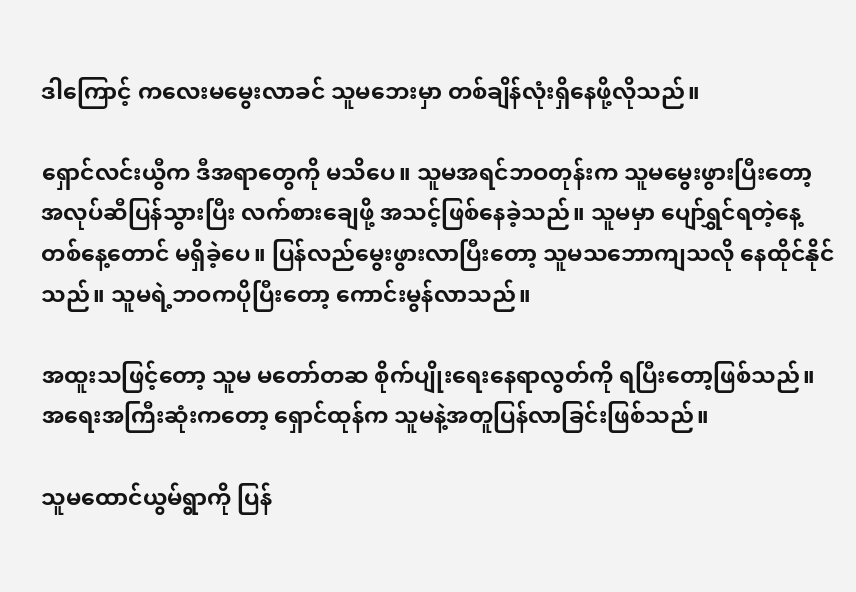ဒါကြောင့် ကလေးမ‌မွေးလာခင် သူမဘေးမှာ တစ်ချိန်လုံးရှိနေဖို့လိုသည်။

ရှောင်လင်းယွီက ဒီအရာတွေကို မသိပေ။ သူမအရင်ဘဝတုန်းက သူမမွေးဖွားပြီးတော့ အလုပ်ဆီပြန်သွားပြီး လက်စားချေဖို့ အသင့်ဖြစ်နေခဲ့သည်။ သူမမှာ‌ ပျော်ရွှင်ရတဲ့နေ့တစ်နေ့တောင် မရှိခဲ့ပေ။ ပြန်လည်မွေးဖွားလာပြီးတော့ သူမသဘောကျသလို နေထိုင်နိုင်သည်။ သူမရဲ့ဘဝကပိုပြီးတော့ ကောင်းမွန်လာသည်။

အထူးသဖြင့်တော့ သူမ မတော်တဆ စိုက်ပျိုးရေးနေရာလွတ်ကို ရပြီးတော့ဖြစ်သည်။ အရေးအကြီးဆုံးကတော့ ရှောင်ထုန်က သူမနဲ့အတူပြန်လာခြင်းဖြစ်သည်။

သူမထောင်ယွမ်ရွာကို ပြန်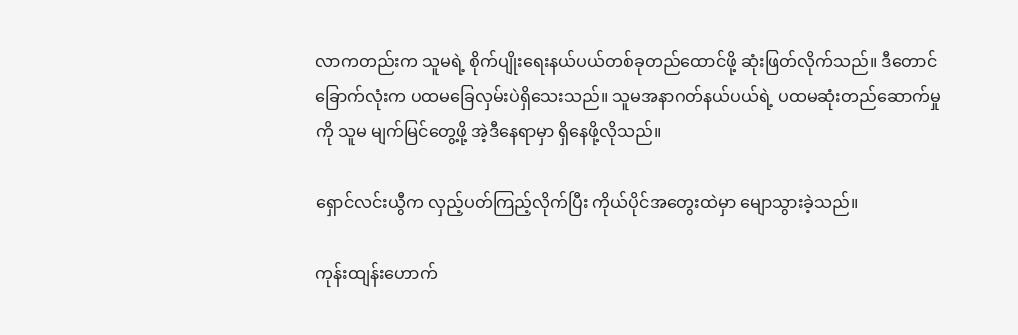လာကတည်းက သူမရဲ့ စိုက်ပျိုးရေးနယ်ပယ်တစ်ခုတည်ထောင်ဖို့ ဆုံးဖြတ်လိုက်သည်။ ဒီတောင်ခြောက်လုံးက ပထမခြေလှမ်းပဲရှိသေးသည်။ သူမအနာဂတ်နယ်ပယ်ရဲ့ ပထမဆုံးတည်ဆောက်မှုကို သူမ မျက်မြင်တွေ့ဖို့ အဲ့ဒီနေရာမှာ ရှိနေဖို့လိုသည်။

ရှောင်လင်းယွီက လှည့်ပတ်ကြည့်လိုက်ပြီး ကိုယ်ပိုင်အတွေးထဲမှာ မျောသွားခဲ့သည်။

ကုန်းထျန်းဟောက်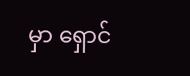မှာ ရှောင်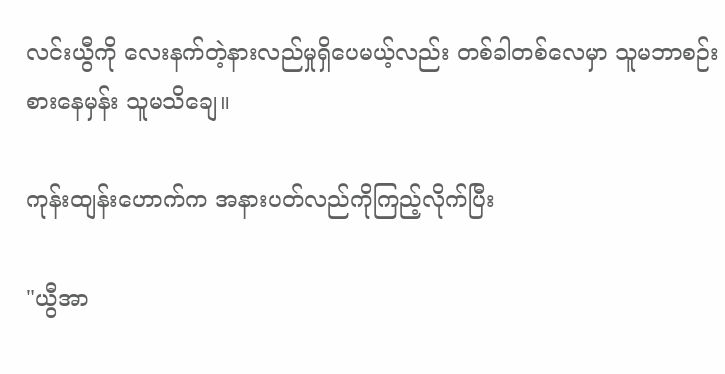လင်းယွီကို လေးနက်တဲ့နားလည်မှုရှိပေမယ့်လည်း တစ်ခါတစ်လေမှာ သူမဘာစဉ်းစားနေမှန်း သူမသိချေ။

ကုန်းထျန်းဟောက်က အနားပတ်လည်ကိုကြည့်လိုက်ပြီး

"ယွီအာ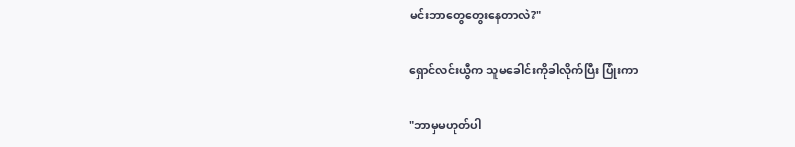မင်းဘာတွေတွေးနေတာလဲ?"

ရှောင်လင်းယွီက သူမခေါင်းကိုခါလိုက်ပြီး ပြုံးကာ

"ဘာမှမဟုတ်ပါ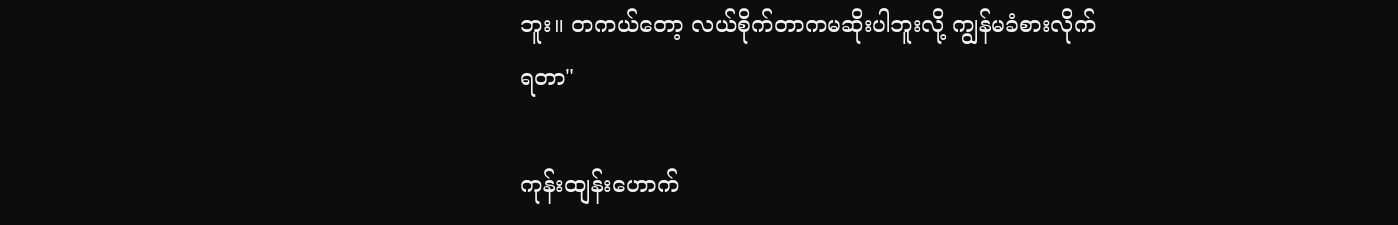ဘူး။ တကယ်တော့ လယ်စိုက်တာကမဆိုးပါဘူးလို့ ကျွန်မခံစားလိုက်ရတာ"

ကုန်းထျန်းဟောက်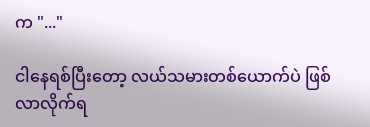က "..."

ငါနေရစ်ပြီးတော့ လယ်သမားတစ်ယောက်ပဲ ဖြစ်လာလိုက်ရ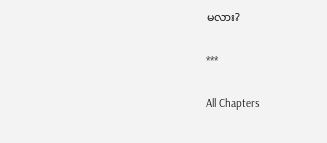မလား?

***

All Chapters